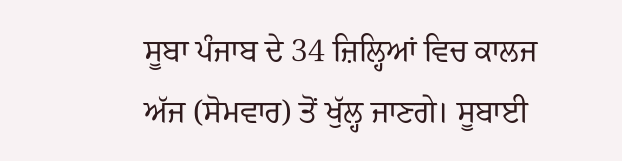ਸੂਬਾ ਪੰਜਾਬ ਦੇ 34 ਜ਼ਿਲ੍ਹਿਆਂ ਵਿਚ ਕਾਲਜ ਅੱਜ (ਸੋਮਵਾਰ) ਤੋਂ ਖੁੱਲ੍ਹ ਜਾਣਗੇ। ਸੂਬਾਈ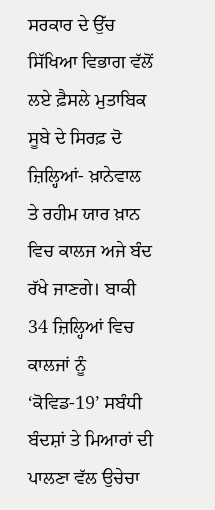ਸਰਕਾਰ ਦੇ ਉੱਚ ਸਿੱਖਿਆ ਵਿਭਾਗ ਵੱਲੋਂ ਲਏ ਫ਼ੈਸਲੇ ਮੁਤਾਬਿਕ ਸੂਬੇ ਦੇ ਸਿਰਫ਼ ਦੋ ਜ਼ਿਲ੍ਹਿਆਂ- ਖ਼ਾਨੇਵਾਲ ਤੇ ਰਹੀਮ ਯਾਰ ਖ਼ਾਨ ਵਿਚ ਕਾਲਜ ਅਜੇ ਬੰਦ ਰੱਖੇ ਜਾਣਗੇ। ਬਾਕੀ 34 ਜ਼ਿਲ੍ਹਿਆਂ ਵਿਚ ਕਾਲਜਾਂ ਨੂੰ ‘ਕੋਵਿਡ-19’ ਸਬੰਧੀ ਬੰਦਸ਼ਾਂ ਤੇ ਮਿਆਰਾਂ ਦੀ ਪਾਲਣਾ ਵੱਲ ਉਚੇਚਾ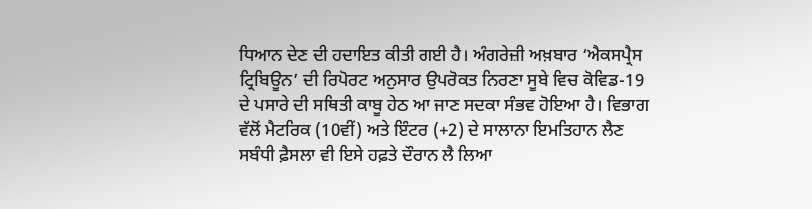ਧਿਆਨ ਦੇਣ ਦੀ ਹਦਾਇਤ ਕੀਤੀ ਗਈ ਹੈ। ਅੰਗਰੇਜ਼ੀ ਅਖ਼ਬਾਰ ‘ਐਕਸਪ੍ਰੈਸ ਟ੍ਰਿਬਿਊਨ’ ਦੀ ਰਿਪੋਰਟ ਅਨੁਸਾਰ ਉਪਰੋਕਤ ਨਿਰਣਾ ਸੂਬੇ ਵਿਚ ਕੋਵਿਡ-19 ਦੇ ਪਸਾਰੇ ਦੀ ਸਥਿਤੀ ਕਾਬੂ ਹੇਠ ਆ ਜਾਣ ਸਦਕਾ ਸੰਭਵ ਹੋਇਆ ਹੈ। ਵਿਭਾਗ ਵੱਲੋਂ ਮੈਟਰਿਕ (10ਵੀਂ) ਅਤੇ ਇੰਟਰ (+2) ਦੇ ਸਾਲਾਨਾ ਇਮਤਿਹਾਨ ਲੈਣ ਸਬੰਧੀ ਫ਼ੈਸਲਾ ਵੀ ਇਸੇ ਹਫ਼ਤੇ ਦੌਰਾਨ ਲੈ ਲਿਆ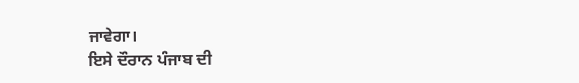ਜਾਵੇਗਾ।
ਇਸੇ ਦੌਰਾਨ ਪੰਜਾਬ ਦੀ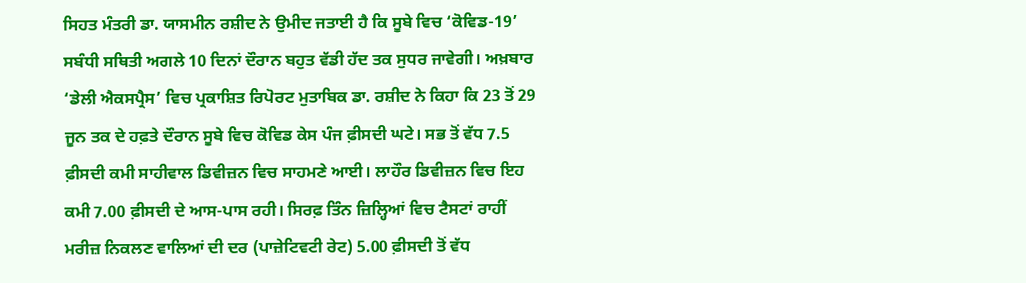ਸਿਹਤ ਮੰਤਰੀ ਡਾ. ਯਾਸਮੀਨ ਰਸ਼ੀਦ ਨੇ ਉਮੀਦ ਜਤਾਈ ਹੈ ਕਿ ਸੂਬੇ ਵਿਚ ‘ਕੋਵਿਡ-19’ ਸਬੰਧੀ ਸਥਿਤੀ ਅਗਲੇ 10 ਦਿਨਾਂ ਦੌਰਾਨ ਬਹੁਤ ਵੱਡੀ ਹੱਦ ਤਕ ਸੁਧਰ ਜਾਵੇਗੀ। ਅਖ਼ਬਾਰ ‘ਡੇਲੀ ਐਕਸਪ੍ਰੈਸ’ ਵਿਚ ਪ੍ਰਕਾਸ਼ਿਤ ਰਿਪੋਰਟ ਮੁਤਾਬਿਕ ਡਾ. ਰਸ਼ੀਦ ਨੇ ਕਿਹਾ ਕਿ 23 ਤੋਂ 29 ਜੂਨ ਤਕ ਦੇ ਹਫ਼ਤੇ ਦੌਰਾਨ ਸੂਬੇ ਵਿਚ ਕੋਵਿਡ ਕੇਸ ਪੰਜ ਫ਼ੀਸਦੀ ਘਟੇ। ਸਭ ਤੋਂ ਵੱਧ 7.5 ਫ਼ੀਸਦੀ ਕਮੀ ਸਾਹੀਵਾਲ ਡਿਵੀਜ਼ਨ ਵਿਚ ਸਾਹਮਣੇ ਆਈ। ਲਾਹੌਰ ਡਿਵੀਜ਼ਨ ਵਿਚ ਇਹ ਕਮੀ 7.00 ਫ਼ੀਸਦੀ ਦੇ ਆਸ-ਪਾਸ ਰਹੀ। ਸਿਰਫ਼ ਤਿੰਨ ਜ਼ਿਲ੍ਹਿਆਂ ਵਿਚ ਟੈਸਟਾਂ ਰਾਹੀਂ ਮਰੀਜ਼ ਨਿਕਲਣ ਵਾਲਿਆਂ ਦੀ ਦਰ (ਪਾਜ਼ੇਟਿਵਟੀ ਰੇਟ) 5.00 ਫ਼ੀਸਦੀ ਤੋਂ ਵੱਧ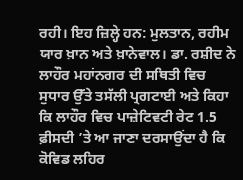ਰਹੀ। ਇਹ ਜ਼ਿਲ੍ਹੇ ਹਨ: ਮੁਲਤਾਨ, ਰਹੀਮ ਯਾਰ ਖ਼ਾਨ ਅਤੇ ਖ਼ਾਨੇਵਾਲ। ਡਾ. ਰਸ਼ੀਦ ਨੇ ਲਾਹੌਰ ਮਹਾਂਨਗਰ ਦੀ ਸਥਿਤੀ ਵਿਚ ਸੁਧਾਰ ਉੱਤੇ ਤਸੱਲੀ ਪ੍ਰਗਟਾਈ ਅਤੇ ਕਿਹਾ ਕਿ ਲਾਹੌਰ ਵਿਚ ਪਾਜ਼ੇਟਿਵਟੀ ਰੇਟ 1.5 ਫ਼ੀਸਦੀ ’ਤੇ ਆ ਜਾਣਾ ਦਰਸਾਉਂਦਾ ਹੈ ਕਿ ਕੋਵਿਡ ਲਹਿਰ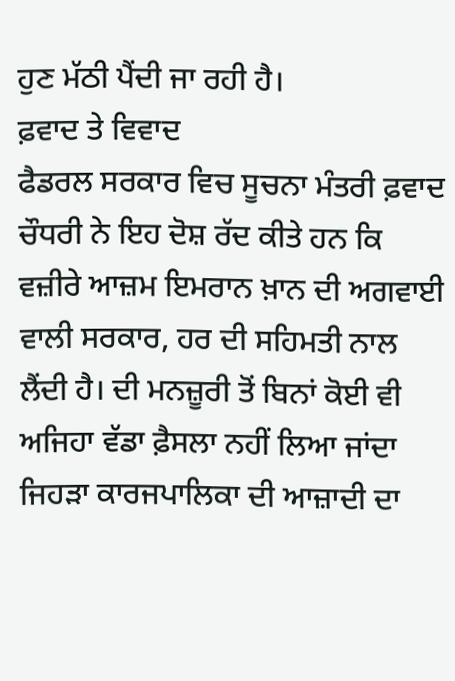ਹੁਣ ਮੱਠੀ ਪੈਂਦੀ ਜਾ ਰਹੀ ਹੈ।
ਫ਼ਵਾਦ ਤੇ ਵਿਵਾਦ
ਫੈਡਰਲ ਸਰਕਾਰ ਵਿਚ ਸੂਚਨਾ ਮੰਤਰੀ ਫ਼ਵਾਦ ਚੌਧਰੀ ਨੇ ਇਹ ਦੋਸ਼ ਰੱਦ ਕੀਤੇ ਹਨ ਕਿ ਵਜ਼ੀਰੇ ਆਜ਼ਮ ਇਮਰਾਨ ਖ਼ਾਨ ਦੀ ਅਗਵਾਈ ਵਾਲੀ ਸਰਕਾਰ, ਹਰ ਦੀ ਸਹਿਮਤੀ ਨਾਲ ਲੈਂਦੀ ਹੈ। ਦੀ ਮਨਜ਼ੂਰੀ ਤੋਂ ਬਿਨਾਂ ਕੋਈ ਵੀ ਅਜਿਹਾ ਵੱਡਾ ਫ਼ੈਸਲਾ ਨਹੀਂ ਲਿਆ ਜਾਂਦਾ ਜਿਹੜਾ ਕਾਰਜਪਾਲਿਕਾ ਦੀ ਆਜ਼ਾਦੀ ਦਾ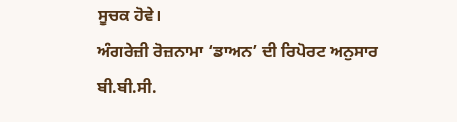ਸੂਚਕ ਹੋਵੇ।
ਅੰਗਰੇਜ਼ੀ ਰੋਜ਼ਨਾਮਾ ‘ਡਾਅਨ’ ਦੀ ਰਿਪੋਰਟ ਅਨੁਸਾਰ ਬੀ.ਬੀ.ਸੀ.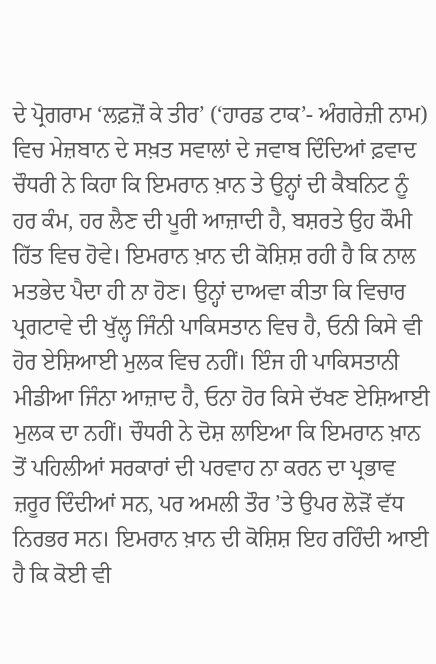ਦੇ ਪ੍ਰੋਗਰਾਮ ‘ਲਫ਼ਜ਼ੋਂ ਕੇ ਤੀਰ’ (‘ਹਾਰਡ ਟਾਕ’- ਅੰਗਰੇਜ਼ੀ ਨਾਮ) ਵਿਚ ਮੇਜ਼ਬਾਨ ਦੇ ਸਖ਼ਤ ਸਵਾਲਾਂ ਦੇ ਜਵਾਬ ਦਿੰਦਿਆਂ ਫ਼ਵਾਦ ਚੌਧਰੀ ਨੇ ਕਿਹਾ ਕਿ ਇਮਰਾਨ ਖ਼ਾਨ ਤੇ ਉਨ੍ਹਾਂ ਦੀ ਕੈਬਨਿਟ ਨੂੰ ਹਰ ਕੰਮ, ਹਰ ਲੈਣ ਦੀ ਪੂਰੀ ਆਜ਼ਾਦੀ ਹੈ, ਬਸ਼ਰਤੇ ਉਹ ਕੌਮੀ ਹਿੱਤ ਵਿਚ ਹੋਵੇ। ਇਮਰਾਨ ਖ਼ਾਨ ਦੀ ਕੋਸ਼ਿਸ਼ ਰਹੀ ਹੈ ਕਿ ਨਾਲ ਮਤਭੇਦ ਪੈਦਾ ਹੀ ਨਾ ਹੋਣ। ਉਨ੍ਹਾਂ ਦਾਅਵਾ ਕੀਤਾ ਕਿ ਵਿਚਾਰ ਪ੍ਰਗਟਾਵੇ ਦੀ ਖੁੱਲ੍ਹ ਜਿੰਨੀ ਪਾਕਿਸਤਾਨ ਵਿਚ ਹੈ, ਓਨੀ ਕਿਸੇ ਵੀ ਹੋਰ ਏਸ਼ਿਆਈ ਮੁਲਕ ਵਿਚ ਨਹੀਂ। ਇੰਜ ਹੀ ਪਾਕਿਸਤਾਨੀ ਮੀਡੀਆ ਜਿੰਨਾ ਆਜ਼ਾਦ ਹੈ, ਓਨਾ ਹੋਰ ਕਿਸੇ ਦੱਖਣ ਏਸ਼ਿਆਈ ਮੁਲਕ ਦਾ ਨਹੀਂ। ਚੌਧਰੀ ਨੇ ਦੋਸ਼ ਲਾਇਆ ਕਿ ਇਮਰਾਨ ਖ਼ਾਨ ਤੋਂ ਪਹਿਲੀਆਂ ਸਰਕਾਰਾਂ ਦੀ ਪਰਵਾਹ ਨਾ ਕਰਨ ਦਾ ਪ੍ਰਭਾਵ ਜ਼ਰੂਰ ਦਿੰਦੀਆਂ ਸਨ, ਪਰ ਅਮਲੀ ਤੌਰ ’ਤੇ ਉਪਰ ਲੋੜੋਂ ਵੱਧ ਨਿਰਭਰ ਸਨ। ਇਮਰਾਨ ਖ਼ਾਨ ਦੀ ਕੋਸ਼ਿਸ਼ ਇਹ ਰਹਿੰਦੀ ਆਈ ਹੈ ਕਿ ਕੋਈ ਵੀ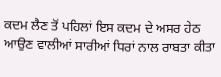ਕਦਮ ਲੈਣ ਤੋਂ ਪਹਿਲਾਂ ਇਸ ਕਦਮ ਦੇ ਅਸਰ ਹੇਠ ਆਉਣ ਵਾਲੀਆਂ ਸਾਰੀਆਂ ਧਿਰਾਂ ਨਾਲ ਰਾਬਤਾ ਕੀਤਾ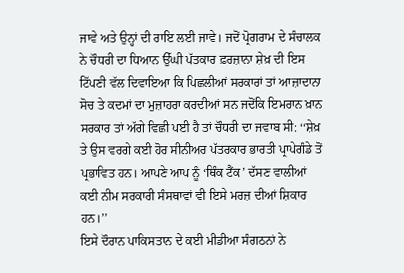ਜਾਵੇ ਅਤੇ ਉਨ੍ਹਾਂ ਦੀ ਰਾਇ ਲਈ ਜਾਵੇ। ਜਦੋਂ ਪ੍ਰੋਗਰਾਮ ਦੇ ਸੰਚਾਲਕ ਨੇ ਚੌਧਰੀ ਦਾ ਧਿਆਨ ਉੱਘੀ ਪੱਤਕਾਰ ਫ਼ਰਜ਼ਾਨਾ ਸ਼ੇਖ਼ ਦੀ ਇਸ ਟਿੱਪਣੀ ਵੱਲ ਦਿਵਾਇਆ ਕਿ ਪਿਛਲੀਆਂ ਸਰਕਾਰਾਂ ਤਾਂ ਆਜ਼ਾਦਾਨਾ ਸੋਚ ਤੇ ਕਦਮਾਂ ਦਾ ਮੁਜ਼ਾਹਰਾ ਕਰਦੀਆਂ ਸਨ ਜਦੋਂਕਿ ਇਮਰਾਨ ਖ਼ਾਨ ਸਰਕਾਰ ਤਾਂ ਅੱਗੇ ਵਿਛੀ ਪਈ ਹੈ ਤਾਂ ਚੌਧਰੀ ਦਾ ਜਵਾਬ ਸੀ: ‘‘ਸ਼ੇਖ਼ ਤੇ ਉਸ ਵਰਗੇ ਕਈ ਹੋਰ ਸੀਨੀਅਰ ਪੱਤਰਕਾਰ ਭਾਰਤੀ ਪ੍ਰਾਪੇਗੰਡੇ ਤੋਂ ਪ੍ਰਭਾਵਿਤ ਹਨ। ਆਪਣੇ ਆਪ ਨੂੰ ‘ਥਿੰਕ ਟੈਂਕ’ ਦੱਸਣ ਵਾਲੀਆਂ ਕਈ ਨੀਮ ਸਰਕਾਰੀ ਸੰਸਥਾਵਾਂ ਵੀ ਇਸੇ ਮਰਜ਼ ਦੀਆਂ ਸ਼ਿਕਾਰ ਹਨ।’’
ਇਸੇ ਦੌਰਾਨ ਪਾਕਿਸਤਾਨ ਦੇ ਕਈ ਮੀਡੀਆ ਸੰਗਠਨਾਂ ਨੇ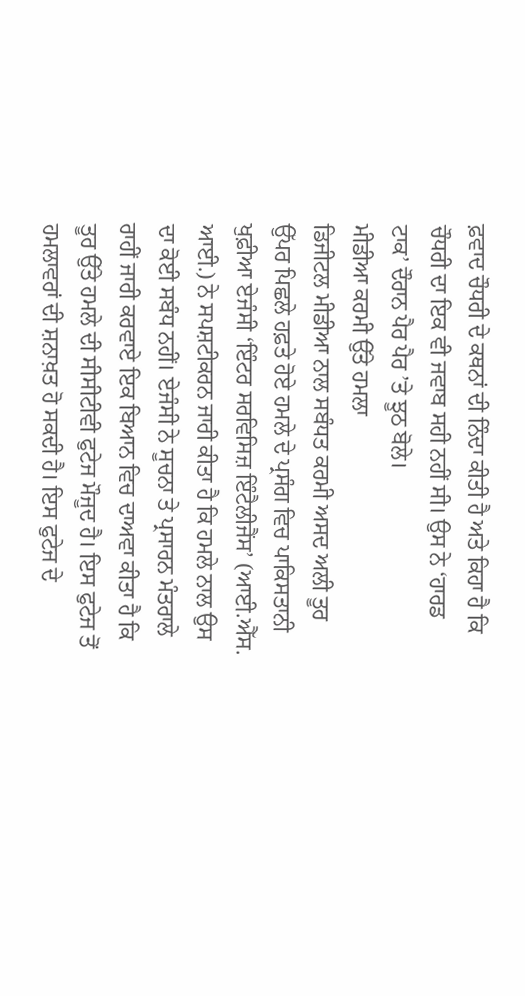ਫ਼ਵਾਦ ਚੌਧਰੀ ਦੇ ਕਥਨਾਂ ਦੀ ਨਿੰਦਾ ਕੀਤੀ ਹੈ ਅਤੇ ਕਿਹਾ ਹੈ ਕਿ ਚੌਧਰੀ ਦਾ ਇਕ ਵੀ ਜਵਾਬ ਸਹੀ ਨਹੀਂ ਸੀ। ਉਸ ਨੇ ‘ਹਾਰਡ ਟਾਕ’ ਦੌਰਾਨ ਪੈਰ ਪੈਰ ’ਤੇ ਝੂਠ ਬੋਲੇ।
ਮੀਡੀਆ ਕਰਮੀ ਉੱਤੇ ਹਮਲਾ
ਡਿਜੀਟਲ ਮੀਡੀਆ ਨਾਲ ਸਬੰਧਤ ਕਰਮੀ ਅਸਦ ਅਲੀ ਤੂਰ ਉੱਪਰ ਪਿਛਲੇ ਹਫ਼ਤੇ ਹੋਏ ਹਮਲੇ ਦੇ ਪ੍ਰਸੰਗ ਵਿਚ ਪਾਕਿਸਤਾਨੀ ਖੁਫ਼ੀਆ ਏਜੰਸੀ ‘ਇੰਟਰ ਸਰਵਿਸਿਜ਼ ਇੰਟੈਲੀਜੈਂਸ’ (ਆਈ.ਐੱਸ. ਆਈ.) ਨੇ ਸਪਸ਼ਟੀਕਰਨ ਜਾਰੀ ਕੀਤਾ ਹੈ ਕਿ ਹਮਲੇ ਨਾਲ ਉਸ ਦਾ ਕੋਈ ਸਬੰਧ ਨਹੀਂ। ਏਜੰਸੀ ਨੇ ਸੂਚਨਾ ਤੇ ਪ੍ਰਸਾਰਨ ਮੰਤਰਾਲੇ ਰਾਹੀਂ ਜਾਰੀ ਕਰਵਾਏ ਇਕ ਬਿਆਨ ਵਿਚ ਦਾਅਵਾ ਕੀਤਾ ਹੈ ਕਿ ਤੂਰ ਉੱਤੇ ਹਮਲੇ ਦੀ ਸੀਸੀਟੀਵੀ ਫੁਟੇਜ ਮੌਜੂਦ ਹੈ। ਇਸ ਫੁਟੇਜ ਤੋਂ ਹਮਲਾਵਰਾਂ ਦੀ ਸ਼ਨਾਖ਼ਤ ਹੋ ਸਕਦੀ ਹੈ। ਇਸ ਫੁਟੇਜ ਦੇ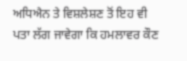ਅਧਿਐਨ ਤੇ ਵਿਸ਼ਲੇਸ਼ਣ ਤੋਂ ਇਹ ਵੀ ਪਤਾ ਲੱਗ ਜਾਵੇਗਾ ਕਿ ਹਮਲਾਵਰ ਕੌਣ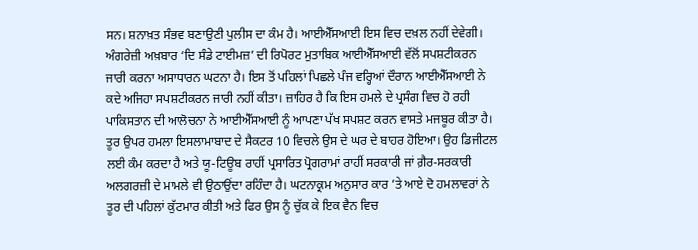ਸਨ। ਸ਼ਨਾਖ਼ਤ ਸੰਭਵ ਬਣਾਉਣੀ ਪੁਲੀਸ ਦਾ ਕੰਮ ਹੈ। ਆਈਐੱਸਆਈ ਇਸ ਵਿਚ ਦਖ਼ਲ ਨਹੀਂ ਦੇਵੇਗੀ।
ਅੰਗਰੇਜ਼ੀ ਅਖ਼ਬਾਰ ‘ਦਿ ਸੰਡੇ ਟਾਈਮਜ਼’ ਦੀ ਰਿਪੋਰਟ ਮੁਤਾਬਿਕ ਆਈਐੱਸਆਈ ਵੱਲੋਂ ਸਪਸ਼ਟੀਕਰਨ ਜਾਰੀ ਕਰਨਾ ਅਸਾਧਾਰਨ ਘਟਨਾ ਹੈ। ਇਸ ਤੋਂ ਪਹਿਲਾਂ ਪਿਛਲੇ ਪੰਜ ਵਰ੍ਹਿਆਂ ਦੌਰਾਨ ਆਈਐੱਸਆਈ ਨੇ ਕਦੇ ਅਜਿਹਾ ਸਪਸ਼ਟੀਕਰਨ ਜਾਰੀ ਨਹੀਂ ਕੀਤਾ। ਜ਼ਾਹਿਰ ਹੈ ਕਿ ਇਸ ਹਮਲੇ ਦੇ ਪ੍ਰਸੰਗ ਵਿਚ ਹੋ ਰਹੀ ਪਾਕਿਸਤਾਨ ਦੀ ਆਲੋਚਨਾ ਨੇ ਆਈਐੱਸਆਈ ਨੂੰ ਆਪਣਾ ਪੱਖ ਸਪਸ਼ਟ ਕਰਨ ਵਾਸਤੇ ਮਜਬੂਰ ਕੀਤਾ ਹੈ।
ਤੂਰ ਉਪਰ ਹਮਲਾ ਇਸਲਾਮਾਬਾਦ ਦੇ ਸੈਕਟਰ 10 ਵਿਚਲੇ ਉਸ ਦੇ ਘਰ ਦੇ ਬਾਹਰ ਹੋਇਆ। ਉਹ ਡਿਜੀਟਲ ਲਈ ਕੰਮ ਕਰਦਾ ਹੈ ਅਤੇ ਯੂ-ਟਿਊਬ ਰਾਹੀਂ ਪ੍ਰਸਾਰਿਤ ਪ੍ਰੋਗਰਾਮਾਂ ਰਾਹੀਂ ਸਰਕਾਰੀ ਜਾਂ ਗ਼ੈਰ-ਸਰਕਾਰੀ ਅਲਗਰਜ਼ੀ ਦੇ ਮਾਮਲੇ ਵੀ ਉਠਾਉਂਦਾ ਰਹਿੰਦਾ ਹੈ। ਘਟਨਾਕ੍ਰਮ ਅਨੁਸਾਰ ਕਾਰ ’ਤੇ ਆਏ ਦੋ ਹਮਲਾਵਰਾਂ ਨੇ ਤੂਰ ਦੀ ਪਹਿਲਾਂ ਕੁੱਟਮਾਰ ਕੀਤੀ ਅਤੇ ਫਿਰ ਉਸ ਨੂੰ ਚੁੱਕ ਕੇ ਇਕ ਵੈਨ ਵਿਚ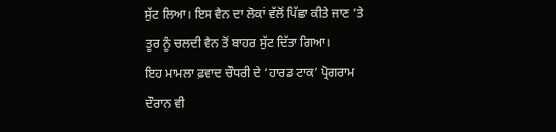ਸੁੱਟ ਲਿਆ। ਇਸ ਵੈਨ ਦਾ ਲੋਕਾਂ ਵੱਲੋਂ ਪਿੱਛਾ ਕੀਤੇ ਜਾਣ ’ਤੇ ਤੂਰ ਨੂੰ ਚਲਦੀ ਵੈਨ ਤੋਂ ਬਾਹਰ ਸੁੱਟ ਦਿੱਤਾ ਗਿਆ।
ਇਹ ਮਾਮਲਾ ਫ਼ਵਾਦ ਚੌਧਰੀ ਦੇ ‘ਹਾਰਡ ਟਾਕ’ ਪ੍ਰੋਗਰਾਮ ਦੌਰਾਨ ਵੀ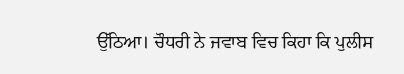ਉੱਠਿਆ। ਚੌਧਰੀ ਨੇ ਜਵਾਬ ਵਿਚ ਕਿਹਾ ਕਿ ਪੁਲੀਸ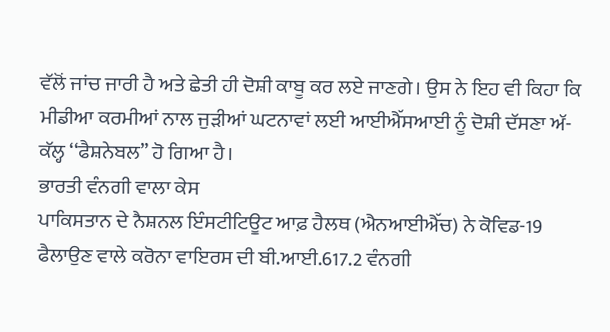ਵੱਲੋਂ ਜਾਂਚ ਜਾਰੀ ਹੈ ਅਤੇ ਛੇਤੀ ਹੀ ਦੋਸ਼ੀ ਕਾਬੂ ਕਰ ਲਏ ਜਾਣਗੇ। ਉਸ ਨੇ ਇਹ ਵੀ ਕਿਹਾ ਕਿ ਮੀਡੀਆ ਕਰਮੀਆਂ ਨਾਲ ਜੁੜੀਆਂ ਘਟਨਾਵਾਂ ਲਈ ਆਈਐੱਸਆਈ ਨੂੰ ਦੋਸ਼ੀ ਦੱਸਣਾ ਅੱ-ਕੱਲ੍ਹ ‘‘ਫੈਸ਼ਨੇਬਲ’’ ਹੋ ਗਿਆ ਹੈ।
ਭਾਰਤੀ ਵੰਨਗੀ ਵਾਲਾ ਕੇਸ
ਪਾਕਿਸਤਾਨ ਦੇ ਨੈਸ਼ਨਲ ਇੰਸਟੀਟਿਊਟ ਆਫ਼ ਹੈਲਥ (ਐਨਆਈਐੱਚ) ਨੇ ਕੋਵਿਡ-19 ਫੈਲਾਉਣ ਵਾਲੇ ਕਰੋਨਾ ਵਾਇਰਸ ਦੀ ਬੀ.ਆਈ.617.2 ਵੰਨਗੀ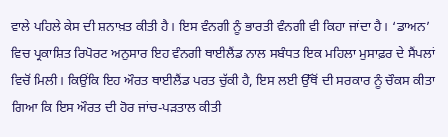ਵਾਲੇ ਪਹਿਲੇ ਕੇਸ ਦੀ ਸ਼ਨਾਖ਼ਤ ਕੀਤੀ ਹੈ। ਇਸ ਵੰਨਗੀ ਨੂੰ ਭਾਰਤੀ ਵੰਨਗੀ ਵੀ ਕਿਹਾ ਜਾਂਦਾ ਹੈ। ‘ਡਾਅਨ’ ਵਿਚ ਪ੍ਰਕਾਸ਼ਿਤ ਰਿਪੋਰਟ ਅਨੁਸਾਰ ਇਹ ਵੰਨਗੀ ਥਾਈਲੈਂਡ ਨਾਲ ਸਬੰਧਤ ਇਕ ਮਹਿਲਾ ਮੁਸਾਫ਼ਰ ਦੇ ਸੈਂਪਲਾਂ ਵਿਚੋਂ ਮਿਲੀ। ਕਿਉਂਕਿ ਇਹ ਔਰਤ ਥਾਈਲੈਂਡ ਪਰਤ ਚੁੱਕੀ ਹੈ, ਇਸ ਲਈ ਉੱਥੋਂ ਦੀ ਸਰਕਾਰ ਨੂੰ ਚੌਕਸ ਕੀਤਾ ਗਿਆ ਕਿ ਇਸ ਔਰਤ ਦੀ ਹੋਰ ਜਾਂਚ-ਪੜਤਾਲ ਕੀਤੀ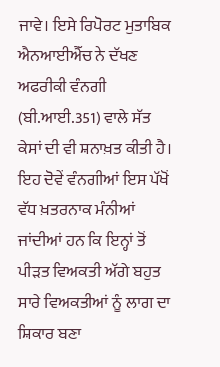ਜਾਵੇ। ਇਸੇ ਰਿਪੋਰਟ ਮੁਤਾਬਿਕ ਐਨਆਈਐੱਚ ਨੇ ਦੱਖਣ ਅਫਰੀਕੀ ਵੰਨਗੀ (ਬੀ.ਆਈ.351) ਵਾਲੇ ਸੱਤ ਕੇਸਾਂ ਦੀ ਵੀ ਸ਼ਨਾਖ਼ਤ ਕੀਤੀ ਹੈ। ਇਹ ਦੋਵੇਂ ਵੰਨਗੀਆਂ ਇਸ ਪੱਖੋਂ ਵੱਧ ਖ਼ਤਰਨਾਕ ਮੰਨੀਆਂ ਜਾਂਦੀਆਂ ਹਨ ਕਿ ਇਨ੍ਹਾਂ ਤੋਂ ਪੀੜਤ ਵਿਅਕਤੀ ਅੱਗੇ ਬਹੁਤ ਸਾਰੇ ਵਿਅਕਤੀਆਂ ਨੂੰ ਲਾਗ ਦਾ ਸ਼ਿਕਾਰ ਬਣਾ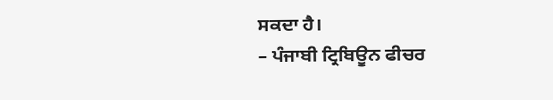ਸਕਦਾ ਹੈ।
– ਪੰਜਾਬੀ ਟ੍ਰਿਬਿਊਨ ਫੀਚਰ